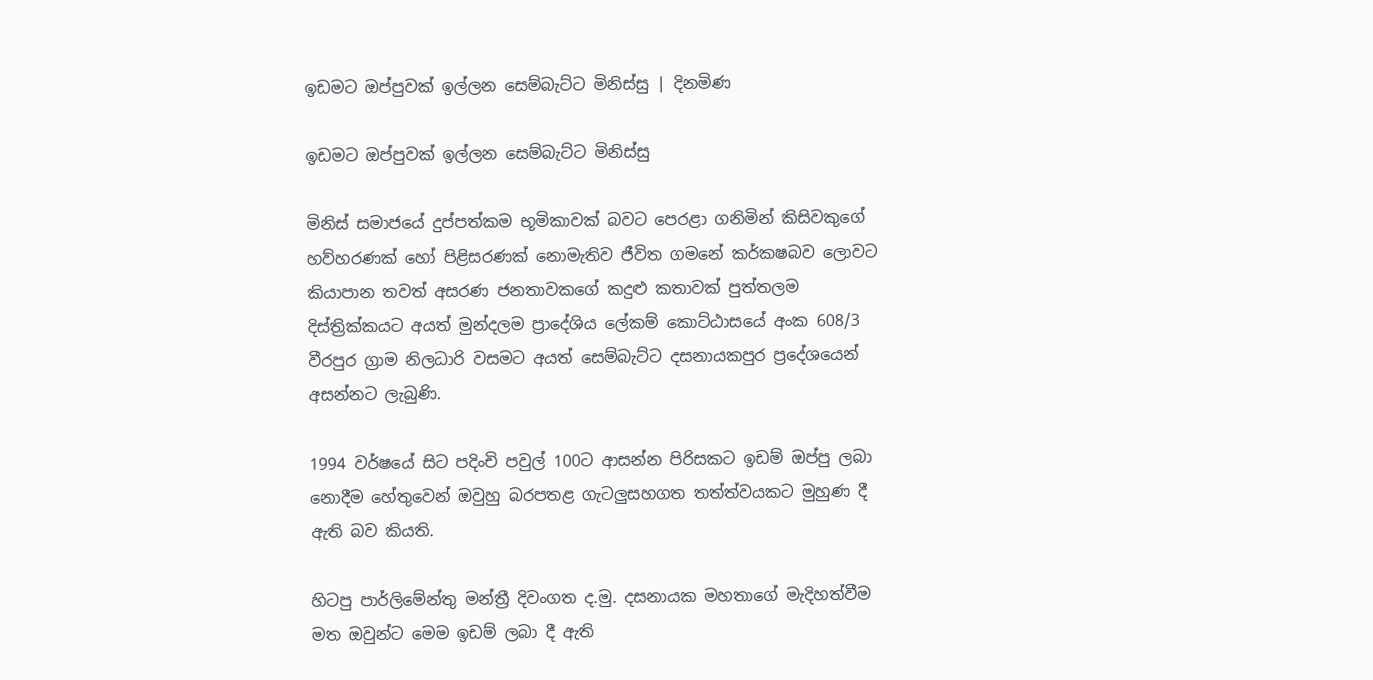ඉඩමට ඔප්පුවක් ඉල්ලන සෙම්බැට්ට මිනිස්සු | දිනමිණ

ඉඩමට ඔප්පුවක් ඉල්ලන සෙම්බැට්ට මිනිස්සු

මිනිස් සමාජයේ දුප්පත්කම භූමිකාවක් බවට පෙරළා ගනිමින් කිසිවකුගේ හව්හරණක් හෝ පිළිසරණක් නොමැතිව ජීවිත ගමනේ කර්කෂබව ලොවට කියාපාන තවත් අසරණ ජනතාවකගේ කදුළු කතාවක් පුත්තලම දිස්ත්‍රික්කයට අයත් මුන්දලම ප්‍රාදේශිය ලේකම් කොට්ඨාසයේ අංක 608/3 වීරපුර ග්‍රාම නිලධාරි වසමට අයත් සෙම්බැට්ට දසනායකපුර ප්‍රදේශයෙන් අසන්නට ලැබුණි.

1994 වර්ෂයේ සිට පදිංචි පවුල් 100ට ආසන්න පිරිසකට ඉඩම් ඔප්පු ලබා නොදීම හේතුවෙන් ඔවුහු බරපතළ ගැටලුසහගත තත්ත්වයකට මුහුණ දී ඇති බව කියති.

හිටපු පාර්ලිමේන්තු මන්ත්‍රී දිවංගත ද.මු. දසනායක මහතාගේ මැදිහත්වීම මත ඔවුන්ට මෙම ඉඩම් ලබා දී ඇති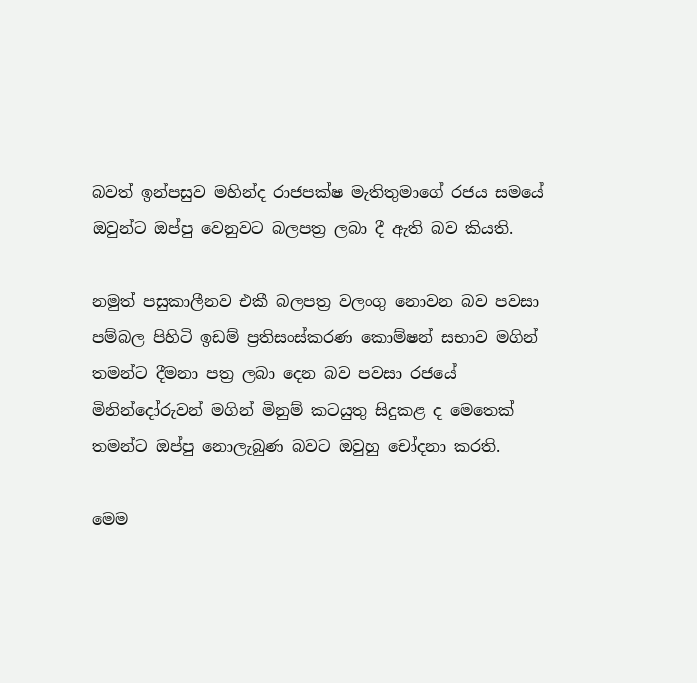බවත් ඉන්පසුව මහින්ද රාජපක්ෂ මැතිතුමාගේ රජය සමයේ ඔවුන්ට ඔප්පු වෙනුවට බලපත්‍ර ලබා දී ඇති බව කියති.

නමුත් පසුකාලීනව එකී බලපත්‍ර වලංගු නොවන බව පවසා පම්බල පිහිටි ඉඩම් ප්‍රතිසංස්කරණ කොම්ෂන් සභාව මගින් තමන්ට දීමනා පත්‍ර ලබා දෙන බව පවසා රජයේ මිනින්දෝරුවන් මගින් මිනුම් කටයුතු සිදුකළ ද මෙතෙක් තමන්ට ඔප්පු නොලැබුණ බවට ඔවුහු චෝදනා කරති.

මෙම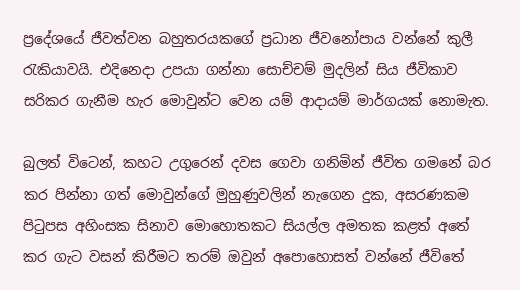ප්‍රදේශයේ ජීවත්වන බහුතරයකගේ ප්‍රධාන ජීවනෝපාය වන්නේ කුලී රැකියාවයි. එදිනෙදා උපයා ගන්නා සොච්චම් මුදලින් සිය ජීවිකාව සරිකර ගැනීම හැර මොවුන්ට වෙන යම් ආදායම් මාර්ගයක් නොමැත.

බුලත් විටෙන්, කහට උගුරෙන් දවස ගෙවා ගනිමින් ජීවිත ගමනේ බර කර පින්නා ගත් මොවුන්ගේ මුහුණුවලින් නැගෙන දුක, අසරණකම පිටුපස අහිංසක සිනාව මොහොතකට සියල්ල අමතක කළත් අතේ කර ගැට වසන් කිරීමට තරම් ඔවුන් අපොහොසත් වන්නේ ජීවිතේ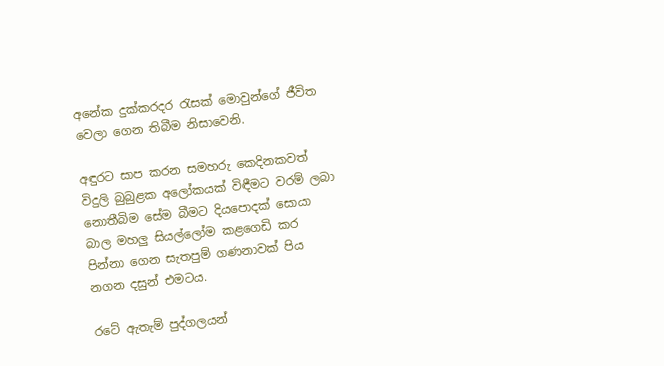අනේක දුක්කරදර රැසක් මොවුන්ගේ ජීවිත වෙලා ගෙන තිබීම නිසාවෙනි.

අඳුරට සාප කරන සමහරු කෙදිනකවත් විදුලි බුබුළක අලෝකයක් විඳීමට වරම් ලබා නොතීබිම සේම බීමට දියපොදක් සොයා බාල මහලු සියල්ලෝම කළගෙඩි කර පින්නා ගෙන සැතපුම් ගණනාවක් පිය නගන දසුන් එමටය.

රටේ ඇතැම් පුද්ගලයන්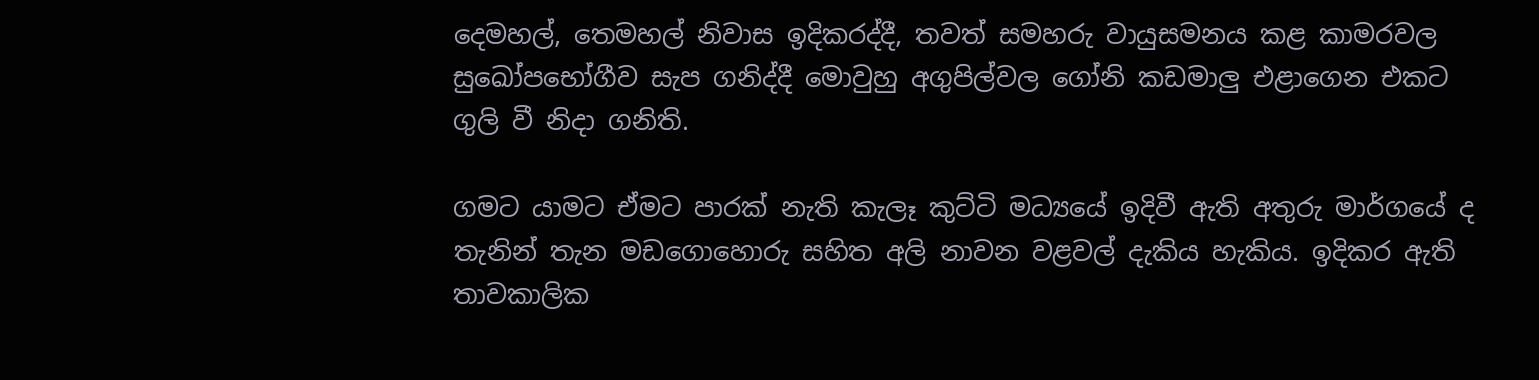දෙමහල්, තෙමහල් නිවාස ඉදිකරද්දී, තවත් සමහරු වායුසමනය කළ කාමරවල සුඛෝපභෝගීව සැප ගනිද්දී මොවුහු අගුපිල්වල ගෝනි කඩමාලු එළාගෙන එකට ගුලි වී නිදා ගනිති.

ගමට යාමට ඒමට පාරක් නැති කැලෑ කුට්ටි මධ්‍යයේ ඉදිවී ඇති අතුරු මාර්ගයේ ද තැනින් තැන මඩගොහොරු සහිත අලි නාවන වළවල් දැකිය හැකිය. ඉදිකර ඇති තාවකාලික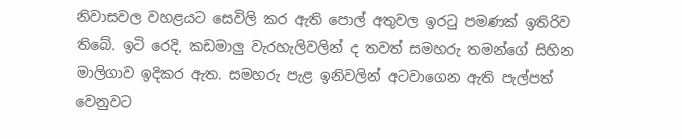නිවාසවල වහළයට සෙවිලි කර ඇති පොල් අතුවල ඉරටු පමණක් ඉතිරිව තිබේ. ඉටි රෙදි, කඩමාලු වැරහැලිවලින් ද තවත් සමහරු තමන්ගේ සිහින මාලිගාව ඉදිකර ඇත. සමහරු පැළ ඉනිවලින් අටවාගෙන ඇති පැල්පත් වෙනුවට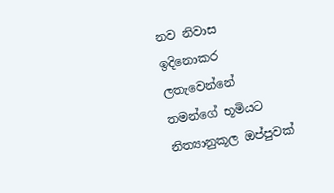නව නිවාස ඉදිනොකර ලතැවෙන්නේ තමන්ගේ භූමියට නිත්‍යානුකූල ඔප්පුවක්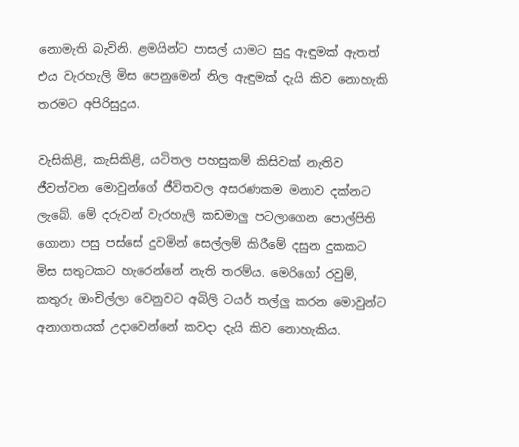නොමැති බැවිනි. ළමයින්ට පාසල් යාමට සුදු ඇඳුමක් ඇතත් එය වැරහැලි මිස පෙනුමෙන් නිල ඇඳුමක් දැයි කිව නොහැකි තරමට අපිරිසුදුය.

වැසිකිළි, කැසිකිළි, යටිතල පහසුකම් කිසිවක් නැතිව ජීවත්වන මොවුන්ගේ ජීවිතවල අසරණකම මනාව දක්නට ලැබේ. මේ දරුවන් වැරහැලි කඩමාලු පටලාගෙන පොල්පිති ගොනා පසු පස්සේ දුවමින් සෙල්ලම් කිරීමේ දසුන දුකකට මිස සතුටකට හැරෙන්නේ නැති තරම්ය. මෙරිගෝ රවුම්, කතුරු ඔංචිල්ලා වෙනුවට අබිලි ටයර් තල්ලු කරන මොවුන්ට අනාගතයක් උදාවෙන්නේ කවදා දැයි කිව නොහැකිය.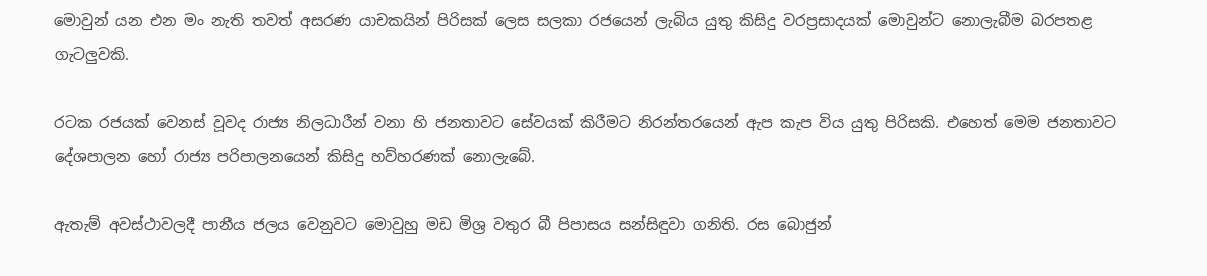මොවුන් යන එන මං නැති තවත් අසරණ යාචකයින් පිරිසක් ලෙස සලකා රජයෙන් ලැබිය යුතු කිසිදු වරප්‍රසාදයක් මොවුන්ට නොලැබීම බරපතළ ගැටලුවකි.

රටක රජයක් වෙනස් වූවද රාජ්‍ය නිලධාරීන් වනා හි ජනතාවට සේවයක් කිරීමට නිරන්තරයෙන් ඇප කැප විය යුතු පිරිසකි. එහෙත් මෙම ජනතාවට දේශපාලන හෝ රාජ්‍ය පරිපාලනයෙන් කිසිදු හව්හරණක් නොලැබේ.

ඇතැම් අවස්ථාවලදී පානීය ජලය වෙනුවට මොවුහු මඩ මිශ්‍ර වතුර බී පිපාසය සන්සිඳුවා ගනිති. රස බොජුන්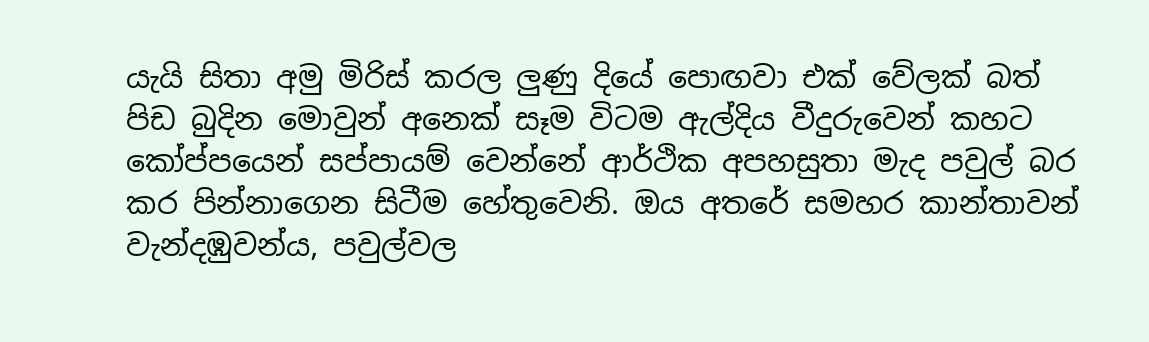යැයි සිතා අමු මිරිස් කරල ලුණු දියේ පොඟවා එක් වේලක් බත් පිඩ බුදින මොවුන් අනෙක් සෑම විටම ඇල්දිය වීදුරුවෙන් කහට කෝප්පයෙන් සප්පායම් වෙන්නේ ආර්ථික අපහසුතා මැද පවුල් බර කර පින්නාගෙන සිටීම හේතුවෙනි. ඔය අතරේ සමහර කාන්තාවන් වැන්දඹුවන්ය, පවුල්වල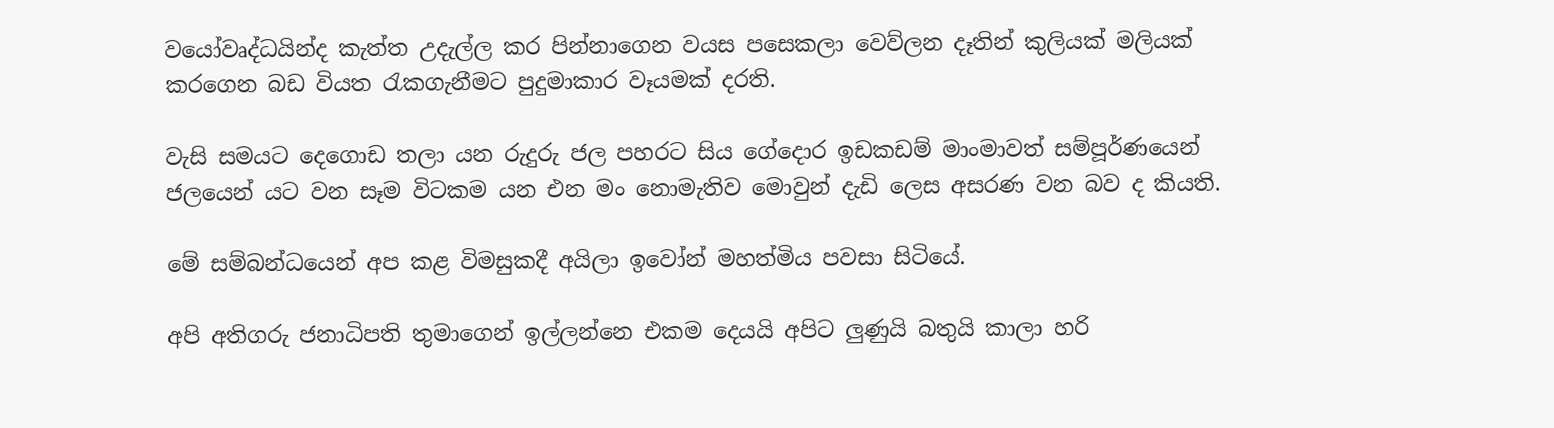වයෝවෘද්ධයින්ද කැත්ත උදැල්ල කර පින්නාගෙන වයස පසෙකලා වෙව්ලන දෑතින් කුලියක් මලියක් කරගෙන බඩ වියත රැකගැනීමට පුදුමාකාර වෑයමක් දරති.

වැසි සමයට දෙගොඩ තලා යන රුදුරු ජල පහරට සිය ගේදොර ඉඩකඩම් මාංමාවත් සම්පූර්ණයෙන් ජලයෙන් යට වන සෑම විටකම යන එන මං නොමැතිව මොවුන් දැඩි ලෙස අසරණ වන බව ද කියති.

මේ සම්බන්ධයෙන් අප කළ විමසුකදී අයිලා ඉවෝන් මහත්මිය පවසා සිටියේ.

අපි අතිගරු ජනාධිපති තුමාගෙන් ඉල්ලන්නෙ එකම දෙයයි අපිට ලුණුයි බතුයි කාලා හරි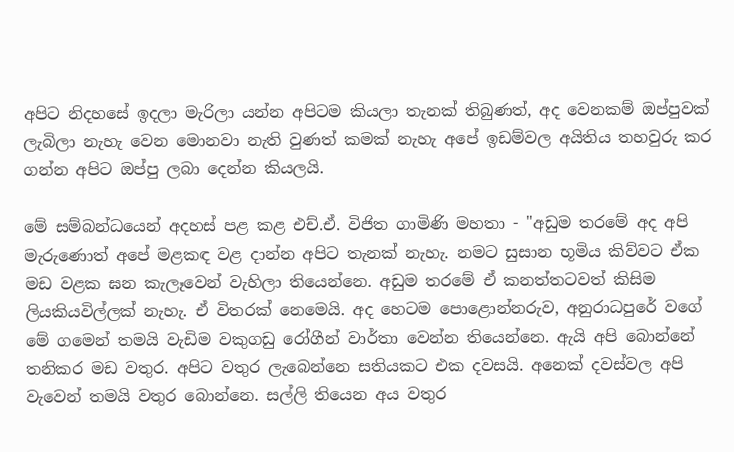අපිට නිදහසේ ඉදලා මැරිලා යන්න අපිටම කියලා තැනක් තිබුණත්, අද වෙනකම් ඔප්පුවක් ලැබිලා නැහැ වෙන මොනවා නැති වුණත් කමක් නැහැ අපේ ඉඩම්වල අයිතිය තහවුරු කර ගන්න අපිට ඔප්පු ලබා දෙන්න කියලයි.

මේ සම්බන්ධයෙන් අදහස් පළ කළ එච්.ඒ. විජිත ගාමිණි මහතා - "අඩුම තරමේ අද අපි මැරුණොත් අපේ මළකඳ වළ දාන්න අපිට තැනක් නැහැ. නමට සුසාන භූමිය කිව්වට ඒක මඩ වළක ඝන කැලෑවෙන් වැහිලා තියෙන්නෙ. අඩුම තරමේ ඒ කනත්තටවත් කිසිම ලියකියවිල්ලක් නැහැ. ඒ විතරක් නෙමෙයි. අද හෙටම පොළොන්නරුව, අනුරාධපුරේ වගේ මේ ගමෙන් තමයි වැඩිම වකුගඩු රෝගීන් වාර්තා වෙන්න තියෙන්නෙ. ඇයි අපි බොන්නේ තනිකර මඩ වතුර. අපිට වතුර ලැබෙන්නෙ සතියකට එක දවසයි. අනෙක් දවස්වල අපි වැවෙන් තමයි වතුර බොන්නෙ. සල්ලි තියෙන අය වතුර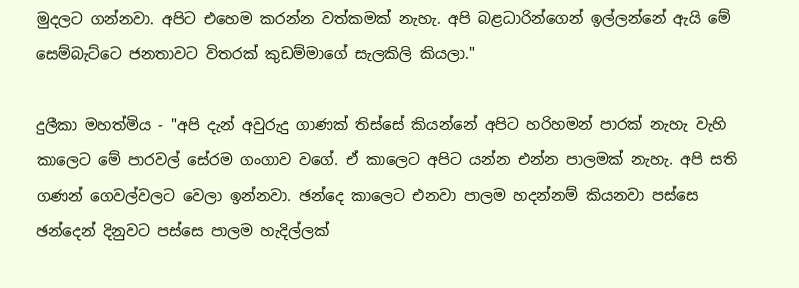මුදලට ගන්නවා. අපිට එහෙම කරන්න වත්කමක් නැහැ. අපි බළධාරින්ගෙන් ඉල්ලන්නේ ඇයි මේ සෙම්බැට්ටෙ ජනතාවට විතරක් කුඩම්මාගේ සැලකිලි කියලා."

දුලීකා මහත්මිය - "අපි දැන් අවුරුදු ගාණක් තිස්සේ කියන්නේ අපිට හරිහමන් පාරක් නැහැ වැහි කාලෙට මේ පාරවල් සේරම ගංගාව වගේ. ඒ කාලෙට අපිට යන්න එන්න පාලමක් නැහැ. අපි සති ගණන් ගෙවල්වලට වෙලා ඉන්නවා. ඡන්දෙ කාලෙට එනවා පාලම හදන්නම් කියනවා පස්සෙ ඡන්දෙන් දිනුවට පස්සෙ පාලම හැදිල්ලක්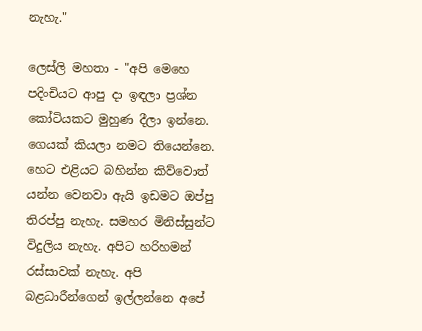නැහැ."

ලෙස්ලි මහතා - "අපි මෙහෙ පදිංචියට ආපු දා ඉඳලා ප්‍රශ්න කෝටියකට මුහුණ දීලා ඉන්නෙ. ගෙයක් කියලා නමට තියෙන්නෙ. හෙට එළියට බහින්න කිව්වොත් යන්න වෙනවා ඇයි ඉඩමට ඔප්පු තිරප්පු නැහැ. සමහර මිනිස්සුන්ට විදුලිය නැහැ. අපිට හරිහමන් රස්සාවක් නැහැ. අපි බළධාරීන්ගෙන් ඉල්ලන්නෙ අපේ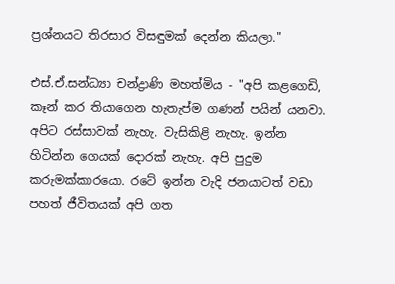ප්‍රශ්නයට තිරසාර විසඳුමක් දෙන්න කියලා."

එස්.ඒ.සන්ධ්‍යා චන්ද්‍රාණි මහත්මිය - "අපි කළගෙඩි, කෑන් කර තියාගෙන හැතැප්ම ගණන් පයින් යනවා. අපිට රස්සාවක් නැහැ. වැසිකිළි නැහැ. ඉන්න හිටින්න ගෙයක් දොරක් නැහැ. අපි පුදුම කරුමක්කාරයො. රටේ ඉන්න වැදි ජනයාටත් වඩා පහත් ජීවිතයක් අපි ගත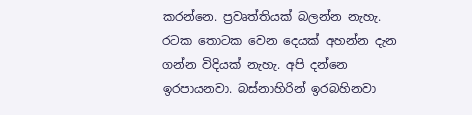කරන්නෙ. ප්‍රවෘත්තියක් බලන්න නැහැ. රටක තොටක වෙන දෙයක් අහන්න දැන ගන්න විදියක් නැහැ. අපි දන්නෙ ඉරපායනවා. බස්නාහිරින් ඉරබහිනවා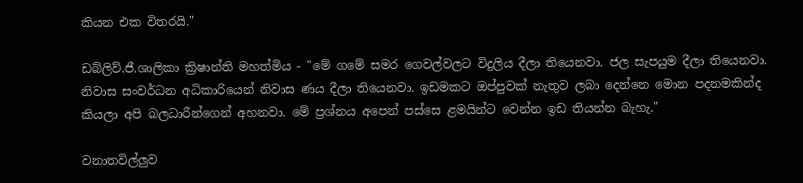කියන එක විතරයි."

ඩබ්ලිව්.ජී.ශාලිකා ක්‍රිෂාන්ති මහත්මිය - "මේ ගමේ සමර ගෙවල්වලට විදුලිය දීලා තියෙනවා. ජල සැපයුම දීලා තියෙනවා. නිවාස සංවර්ධන අධිකාරියෙන් නිවාස ණය දීලා තියෙනවා. ඉඩමකට ඔප්පුවක් නැතුව ලබා දෙන්නෙ මොන පදනමකින්ද කියලා අපි බලධාරීන්ගෙන් අහනවා. මේ ප්‍රශ්නය අපෙන් පස්සෙ ළමයින්ට වෙන්න ඉඩ තියන්න බැහැ."

වනාතවිල්ලුව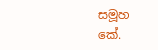සමූහ
කේ.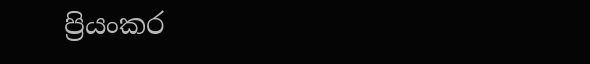ප්‍රියංකර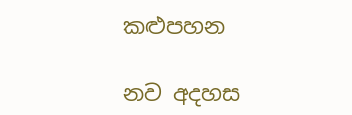කළුපහන

නව අදහස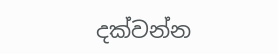දක්වන්න